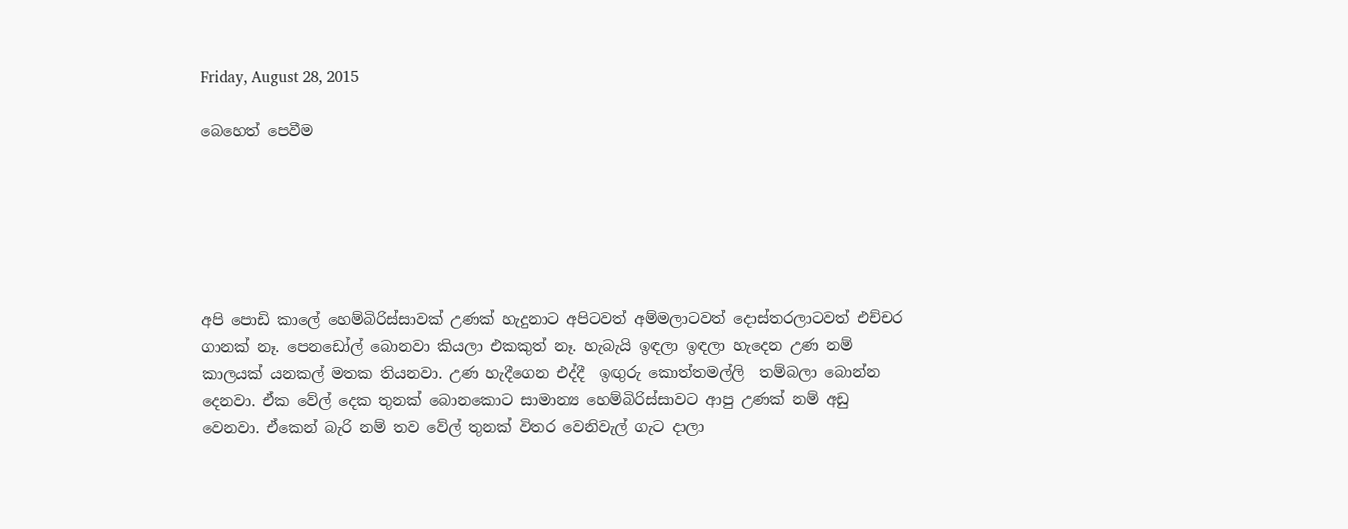Friday, August 28, 2015

බෙහෙත් පෙවීම






අපි පොඩි කාලේ හෙම්බිරිස්සාවක් උණක් හැදුනාට අපිටවත් අම්මලාටවත් දොස්තරලාටවත් එච්චර ගානක් නෑ. පෙනඩෝල් බොනවා කියලා එකකුත් නෑ. හැබැයි ඉඳලා ඉඳලා හැදෙන උණ නම් කාලයක් යනකල් මතක තියනවා. උණ හැදීගෙන එද්දී  ඉඟුරු කොත්තමල්ලි  තම්බලා බොන්න දෙනවා. ඒක වේල් දෙක තුනක් බොනකොට සාමාන්‍ය හෙම්බිරිස්සාවට ආපු උණක් නම් අඩු වෙනවා. ඒකෙන් බැරි නම් තව වේල් තුනක් විතර වෙනිවැල් ගැට දාලා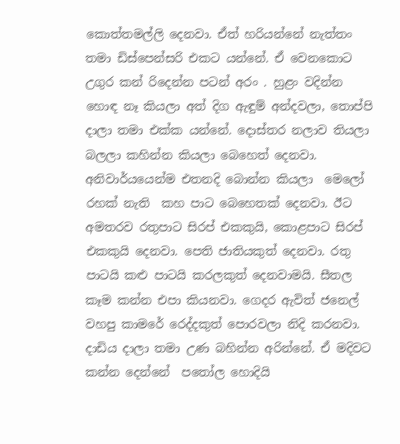කොත්තමල්ලි දෙනවා. ඒත් හරියන්නේ නැත්තං තමා ඩිස්පෙන්සරි එකට යන්නේ. ඒ වෙනකොට උගුර කන් රිදෙන්න පටන් අරං . හුළං වදින්න හොඳ නෑ කියලා අත් දිග ඇඳුම් අන්දවලා, තොප්පි දාලා තමා එක්ක යන්නේ. දොස්තර නලාව තියලා බලලා කහින්න කියලා බෙහෙත් දෙනවා. අනිවාර්යයෙන්ම එතනදි බොන්න කියලා  මෙලෝ රහක් නැති  කහ පාට බෙහෙතක් දෙනවා. ඊට අමතරව රතුපාට සිරප් එකකුයි, කොළපාට සිරප් එකකුයි දෙනවා. පෙති ජාතියකුත් දෙනවා. රතු පාටයි කළු පාටයි කරලකුත් දෙනවාමයි. සීතල කෑම කන්න එපා කියනවා. ගෙදර ඇවිත් ජනෙල් වහපු කාමරේ රෙද්දකුත් පොරවලා නිදි කරනවා. දාඩිය දාලා තමා උණ බහින්න අරින්නේ. ඒ මදිවට කන්න දෙන්නේ  පතෝල හොදියි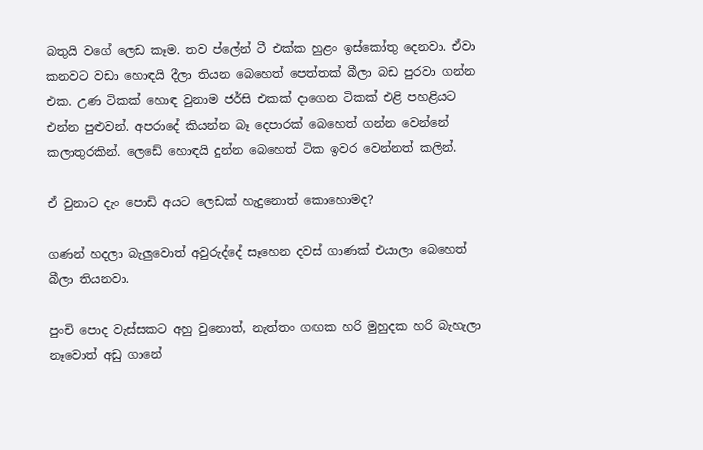බතුයි වගේ ලෙඩ කෑම. තව ප්ලේන් ටී එක්ක හුළං ඉස්කෝතු දෙනවා. ඒවා කනවට වඩා හොඳයි දීලා තියන බෙහෙත් පෙත්තක් බීලා බඩ පුරවා ගන්න එක. උණ ටිකක් හොඳ වුනාම ජර්සි එකක් දාගෙන ටිකක් එළි පහළියට එන්න පුළුවන්. අපරාදේ කියන්න බෑ දෙපාරක් බෙහෙත් ගන්න වෙන්නේ කලාතුරකින්. ලෙඩේ හොඳයි දුන්න බෙහෙත් ටික ඉවර වෙන්නත් කලින්.

ඒ වුනාට දැං පොඩි අයට ලෙඩක් හැදුනොත් කොහොමද?

ගණන් හදලා බැලුවොත් අවුරුද්දේ සෑහෙන දවස් ගාණක් එයාලා බෙහෙත් බීලා තියනවා.

පුංචි පොද වැස්සකට අහු වුනොත්, නැත්තං ගඟක හරි මුහුදක හරි බැහැලා නෑවොත් අඩු ගානේ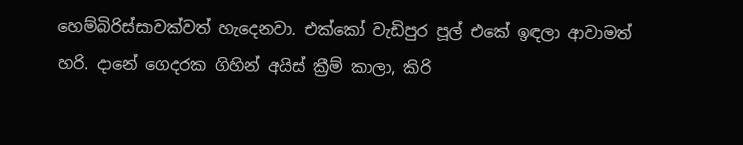හෙම්බිරිස්සාවක්වත් හැදෙනවා. එක්කෝ වැඩිපුර පූල් එකේ ඉඳලා ආවාමත් හරි. දානේ ගෙදරක ගිහින් අයිස් ක්‍රීම් කාලා, කිරි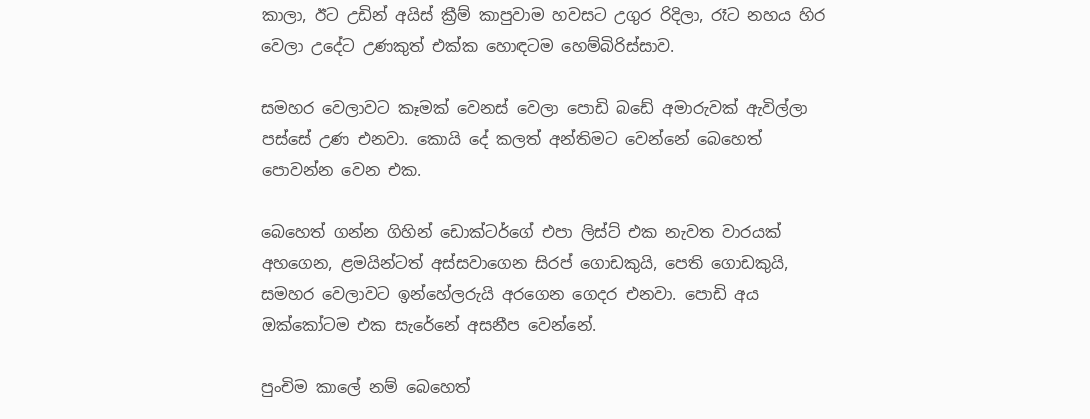කාලා, ඊට උඩින් අයිස් ක්‍රීම් කාපුවාම හවසට උගුර රිදිලා, රෑට නහය හිර වෙලා උදේට උණකුත් එක්ක හොඳටම හෙම්බිරිස්සාව.

සමහර වෙලාවට කෑමක් වෙනස් වෙලා පොඩි බඩේ අමාරුවක් ඇවිල්ලා පස්සේ උණ එනවා. කොයි දේ කලත් අන්තිමට වෙන්නේ බෙහෙත් පොවන්න වෙන එක.

බෙහෙත් ගන්න ගිහින් ඩොක්ටර්ගේ එපා ලිස්ට් එක නැවත වාරයක් අහගෙන, ළමයින්ටත් අස්සවාගෙන සිරප් ගොඩකුයි, පෙති ගොඩකුයි, සමහර වෙලාවට ඉන්හේලරුයි අරගෙන ගෙදර එනවා. පොඩි අය ඔක්කෝටම එක සැරේනේ අසනීප වෙන්නේ.

පුංචිම කාලේ නම් බෙහෙත්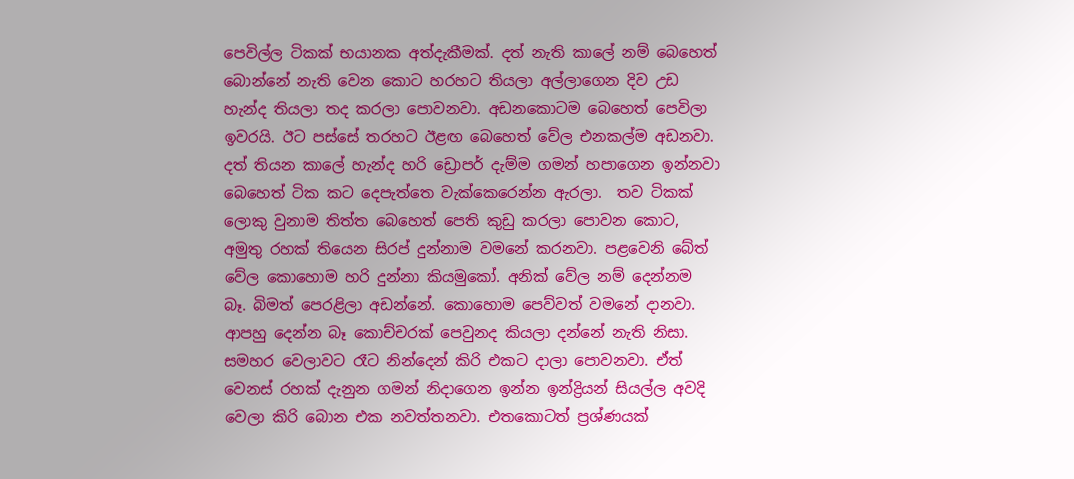පෙවිල්ල ටිකක් භයානක අත්දැකීමක්. දත් නැති කාලේ නම් බෙහෙත් බොන්නේ නැති වෙන කොට හරහට තියලා අල්ලාගෙන දිව උඩ හැන්ද තියලා තද කරලා පොවනවා. අඩනකොටම බෙහෙත් පෙවිලා ඉවරයි. ඊට පස්සේ තරහට ඊළඟ බෙහෙත් වේල එනකල්ම අඩනවා. දත් තියන කාලේ හැන්ද හරි ඩ්‍රොපර් දැම්ම ගමන් හපාගෙන ඉන්නවා බෙහෙත් ටික කට දෙපැත්තෙ වැක්කෙරෙන්න ඇරලා.  තව ටිකක් ලොකු වුනාම තිත්ත බෙහෙත් පෙති කුඩු කරලා පොවන කොට, අමුතු රහක් තියෙන සිරප් දුන්නාම වමනේ කරනවා. පළවෙනි බේත් වේල කොහොම හරි දුන්නා කියමුකෝ. අනික් වේල නම් දෙන්නම බෑ. බිමත් පෙරළිලා අඩන්නේ. කොහොම පෙව්වත් වමනේ දානවා. ආපහු දෙන්න බෑ කොච්චරක් පෙවුනද කියලා දන්නේ නැති නිසා. සමහර වෙලාවට රෑට නින්දෙන් කිරි එකට දාලා පොවනවා. ඒත් වෙනස් රහක් දැනුන ගමන් නිදාගෙන ඉන්න ඉන්ද්‍රියන් සියල්ල අවදි වෙලා කිරි බොන එක නවත්තනවා. එතකොටත් ප්‍රශ්ණයක්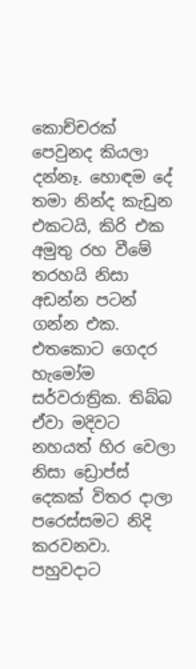කොච්චරක් පෙවුනද කියලා දන්නෑ. හොඳම දේ තමා නින්ද කැඩුන එකටයි, කිරි එක අමුතු රහ වීමේ තරහයි නිසා අඩන්න පටන් ගන්න එක. එතකොට ගෙදර හැමෝම සර්වරාත්‍රික. තිබ්බ ඒවා මදිවට නහයත් හිර වෙලා නිසා ඩ්‍රොප්ස් දෙකක් විතර දාලා පරෙස්සමට නිදි කරවනවා. පහුවදාට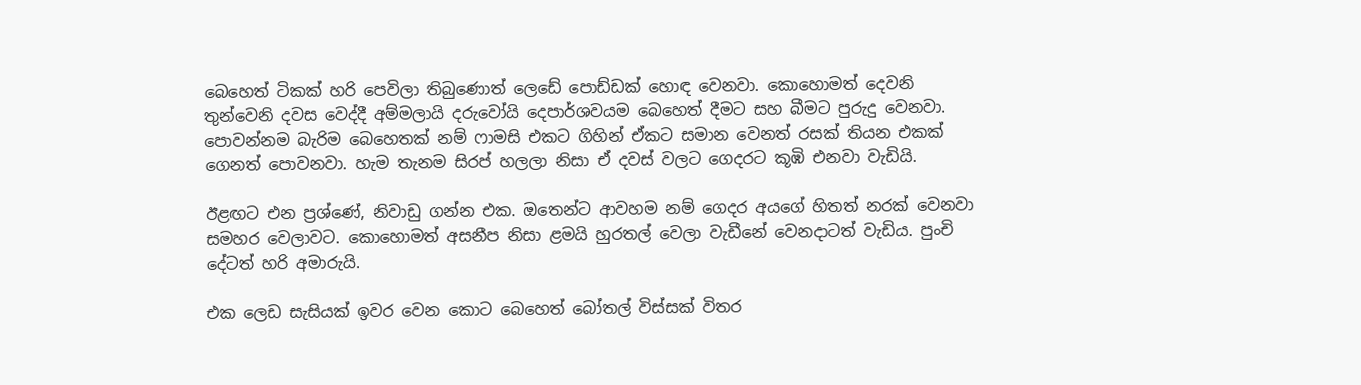බෙහෙත් ටිකක් හරි පෙවිලා තිබුණොත් ලෙඩේ පොඩ්ඩක් හොඳ වෙනවා. කොහොමත් දෙවනි තුන්වෙනි දවස වෙද්දී අම්මලායි දරුවෝයි දෙපාර්ශවයම බෙහෙත් දීමට සහ බීමට පුරුදු වෙනවා. පොවන්නම බැරිම බෙහෙතක් නම් ෆාමසි එකට ගිහින් ඒකට සමාන වෙනත් රසක් තියන එකක් ගෙනත් පොවනවා. හැම තැනම සිරප් හලලා නිසා ඒ දවස් වලට ගෙදරට කූඹි එනවා වැඩියි.

ඊළඟට එන ප්‍රශ්ණේ, නිවාඩු ගන්න එක. ඔතෙන්ට ආවහම නම් ගෙදර අයගේ හිතත් නරක් වෙනවා සමහර වෙලාවට. කොහොමත් අසනීප නිසා ළමයි හුරතල් වෙලා වැඩීනේ වෙනදාටත් වැඩිය. පුංචි දේටත් හරි අමාරුයි.

එක ලෙඩ සැසියක් ඉවර වෙන කොට බෙහෙත් බෝතල් විස්සක් විතර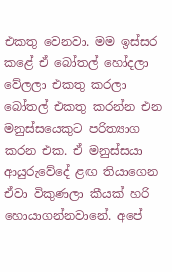එකතු වෙනවා. මම ඉස්සර කළේ ඒ බෝතල් හෝදලා වේලලා එකතු කරලා බෝතල් එකතු කරන්න එන මනුස්සයෙකුට පරිත්‍යාග කරන එක. ඒ මනුස්සයා ආයුරුවේදේ ළඟ තියාගෙන ඒවා විකුණලා කීයක් හරි හොයාගන්නවානේ. අපේ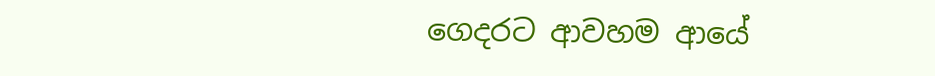ගෙදරට ආවහම ආයේ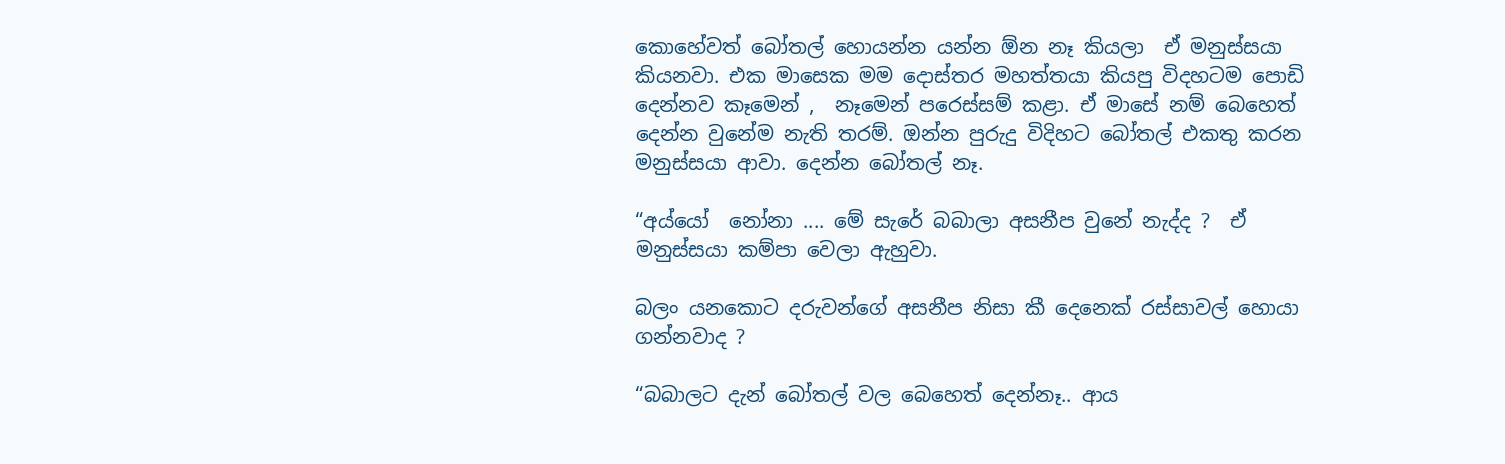කොහේවත් බෝතල් හොයන්න යන්න ඕන නෑ කියලා  ඒ මනුස්සයා කියනවා. එක මාසෙක මම දොස්තර මහත්තයා කියපු විදහටම පොඩි දෙන්නව කෑමෙන් ,  නෑමෙන් පරෙස්සම් කළා. ඒ මාසේ නම් බෙහෙත් දෙන්න වුනේම නැති තරම්. ඔන්න පුරුදු විදිහට බෝතල් එකතු කරන මනුස්සයා ආවා. දෙන්න බෝතල් නෑ.

“අය්යෝ  නෝනා .... මේ සැරේ බබාලා අසනීප වුනේ නැද්ද ?  ඒ මනුස්සයා කම්පා වෙලා ඇහුවා.

බලං යනකොට දරුවන්ගේ අසනීප නිසා කී දෙනෙක් රස්සාවල් හොයා ගන්නවාද ?

“බබාලට දැන් බෝතල් වල බෙහෙත් දෙන්නෑ.. ආය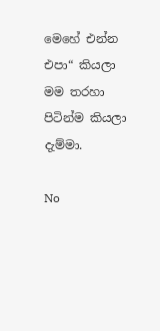මෙහේ එන්න එපා“ කියලා මම තරහා පිටින්ම කියලා දැම්මා.

No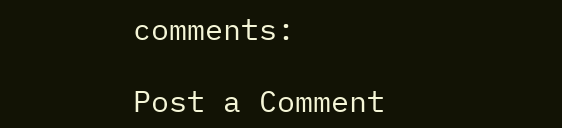comments:

Post a Comment